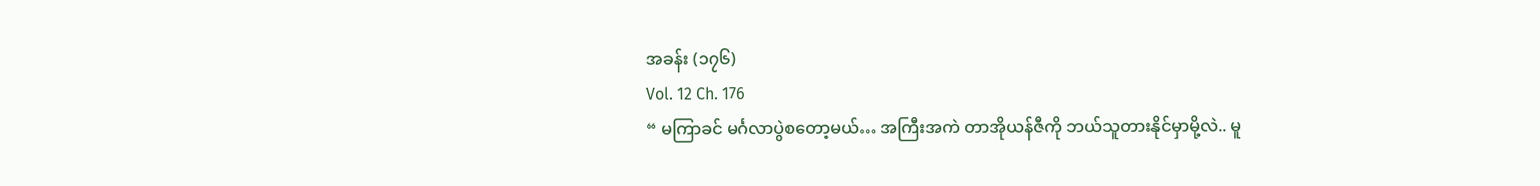အခန်း (၁၇၆)
Vol. 12 Ch. 176
“ မကြာခင် မင်္ဂလာပွဲစတော့မယ်… အကြီးအကဲ တာအိုယန်ဇီကို ဘယ်သူတားနိုင်မှာမို့လဲ.. မူ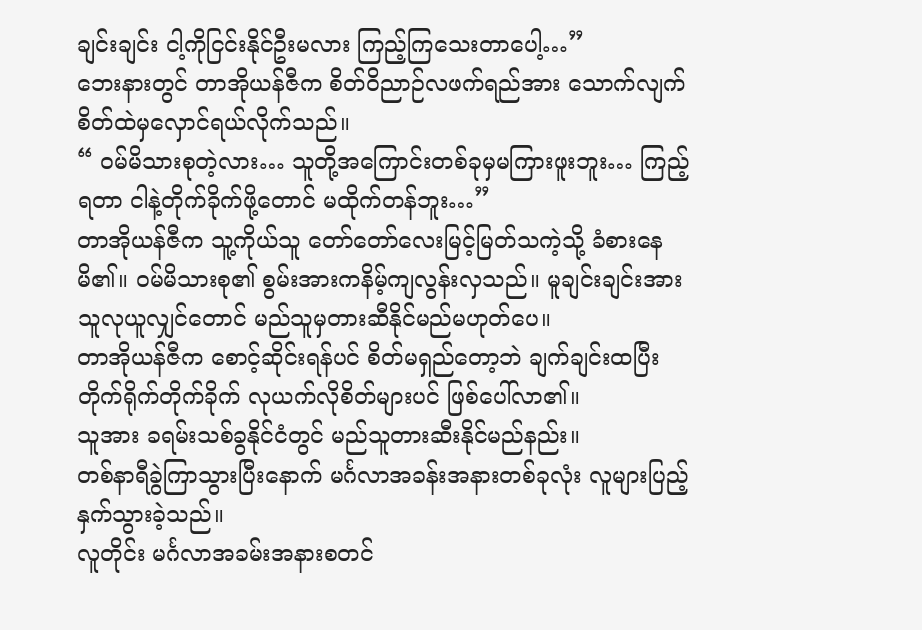ချင်းချင်း ငါ့ကိုငြင်းနိုင်ဦးမလား ကြည့်ကြသေးတာပေါ့…”
ဘေးနားတွင် တာအိုယန်ဇီက စိတ်ဝိညာဉ်လဖက်ရည်အား သောက်လျက် စိတ်ထဲမှလှောင်ရယ်လိုက်သည်။
“ ၀မ်မိသားစုတဲ့လား… သူတို့အကြောင်းတစ်ခုမှမကြားဖူးဘူး… ကြည့်ရတာ ငါနဲ့တိုက်ခိုက်ဖို့တောင် မထိုက်တန်ဘူး…”
တာအိုယန်ဇီက သူ့ကိုယ်သူ တော်တော်လေးမြင့်မြတ်သကဲ့သို့ ခံစားနေမိ၏။ ၀မ်မိသားစု၏ စွမ်းအားကနိမ့်ကျလွန်းလှသည်။ မူချင်းချင်းအား သူလုယူလျှင်တောင် မည်သူမှတားဆီနိုင်မည်မဟုတ်ပေ။
တာအိုယန်ဇီက စောင့်ဆိုင်းရန်ပင် စိတ်မရှည်တော့ဘဲ ချက်ချင်းထပြီး တိုက်ရိုက်တိုက်ခိုက် လုယက်လိုစိတ်များပင် ဖြစ်ပေါ်လာ၏။
သူအား ခရမ်းသစ်ခွနိုင်ငံတွင် မည်သူတားဆီးနိုင်မည်နည်း။
တစ်နာရီခွဲကြာသွားပြီးနောက် မင်္ဂလာအခန်းအနားတစ်ခုလုံး လူများပြည့်နှက်သွားခဲ့သည်။
လူတိုင်း မင်္ဂလာအခမ်းအနားစတင်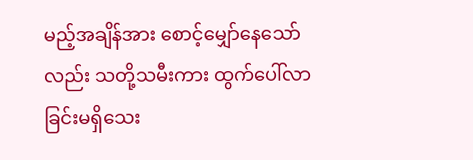မည့်အချိန်အား စောင့်မျှော်နေသော်လည်း သတို့သမီးကား ထွက်ပေါ်လာခြင်းမရှိသေး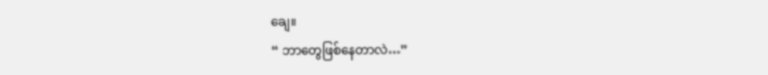ချေ။
“ ဘာတွေဖြစ်နေတာလဲ…”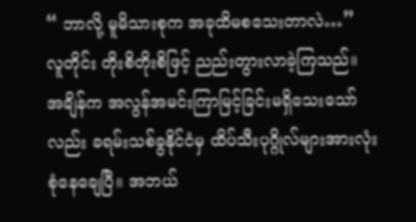“ ဘာလို့ မူမိသားစုက အခုထိမစသေးတာလဲ…”
လူတိုင်း တိုးစိတိုးစိဖြင့် ညည်းတွားလာခဲ့ကြသည်။
အချိန်က အလွန်အမင်းကြာမြင့်ခြင်းမရှိသေးသော်လည်း ခရမ်းသစ်ခွနိုင်ငံမှ ထိပ်သီးပုဂ္ဂိုလ်များအားလုံး စုံနေချေပြီ။ အဘယ်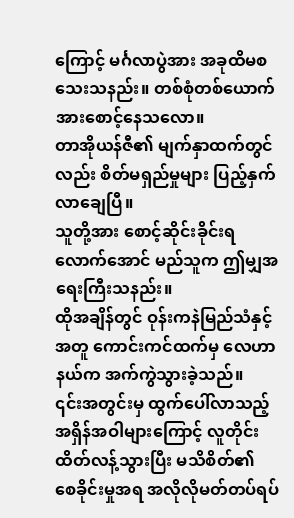ကြောင့် မင်္ဂလာပွဲအား အခုထိမစသေးသနည်း။ တစ်စုံတစ်ယောက်အားစောင့်နေသလော။
တာအိုယန်ဇီ၏ မျက်နှာထက်တွင်လည်း စိတ်မရှည်မှုများ ပြည့်နှက်လာချေပြီ။
သူတို့အား စောင့်ဆိုင်းခိုင်းရလောက်အောင် မည်သူက ဤမျှအရေးကြီးသနည်း။
ထိုအချိန်တွင် ဝုန်းကနဲမြည်သံနှင့်အတူ ကောင်းကင်ထက်မှ လေဟာနယ်က အက်ကွဲသွားခဲ့သည်။
၎င်းအတွင်းမှ ထွက်ပေါ်လာသည့် အရှိန်အဝါများကြောင့် လူတိုင်းထိတ်လန့်သွားပြီး မသိစိတ်၏ စေခိုင်းမှုအရ အလိုလိုမတ်တပ်ရပ်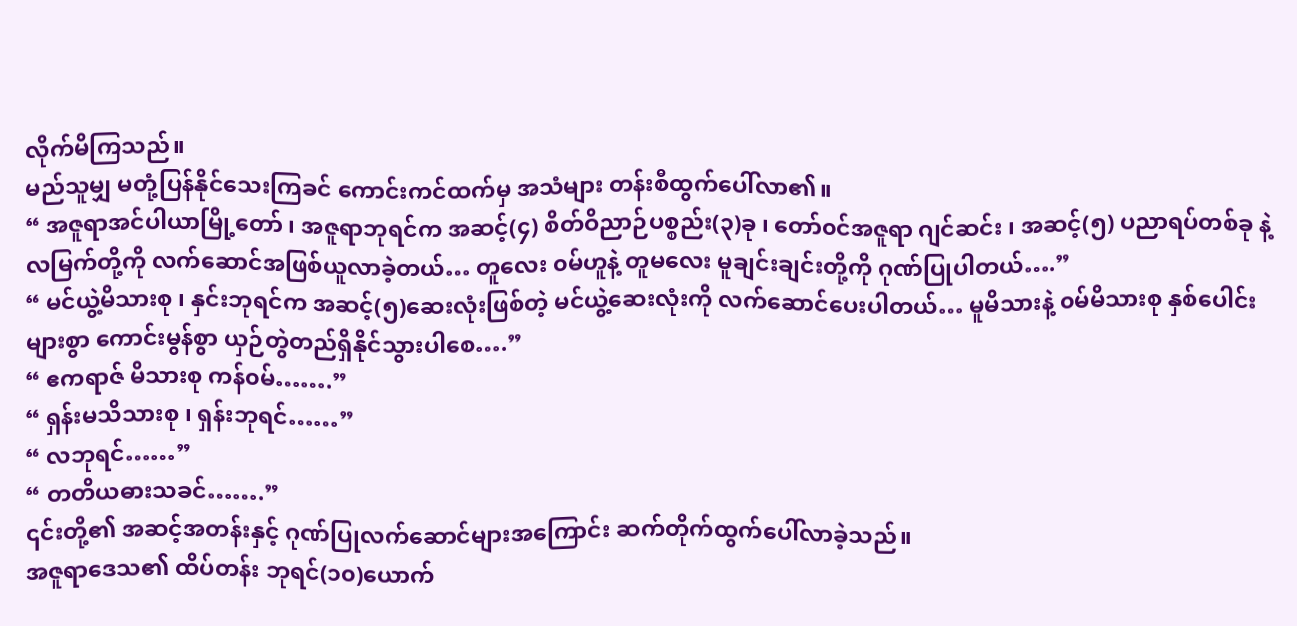လိုက်မိကြသည်။
မည်သူမျှ မတုံ့ပြန်နိုင်သေးကြခင် ကောင်းကင်ထက်မှ အသံများ တန်းစီထွက်ပေါ်လာ၏။
“ အဇူရာအင်ပါယာမြို့တော် ၊ အဇူရာဘုရင်က အဆင့်(၄) စိတ်ဝိညာဉ်ပစ္စည်း(၃)ခု ၊ တော်၀င်အဇူရာ ဂျင်ဆင်း ၊ အဆင့်(၅) ပညာရပ်တစ်ခု နဲ့ လမြက်တို့ကို လက်ဆောင်အဖြစ်ယူလာခဲ့တယ်… တူလေး ၀မ်ဟူနဲ့ တူမလေး မူချင်းချင်းတို့ကို ဂုဏ်ပြုပါတယ်….”
“ မင်ယွဲ့မိသားစု ၊ နှင်းဘုရင်က အဆင့်(၅)ဆေးလုံးဖြစ်တဲ့ မင်ယွဲ့ဆေးလုံးကို လက်ဆောင်ပေးပါတယ်… မူမိသားနဲ့ ၀မ်မိသားစု နှစ်ပေါင်းများစွာ ကောင်းမွန်စွာ ယှဉ်တွဲတည်ရှိနိုင်သွားပါစေ….”
“ ဧကရာဇ် မိသားစု ကန်၀မ်…….”
“ ရှန်းမသိသားစု ၊ ရှန်းဘုရင်……”
“ လဘုရင်……”
“ တတိယဓားသခင်…….”
၎င်းတို့၏ အဆင့်အတန်းနှင့် ဂုဏ်ပြုလက်ဆောင်များအကြောင်း ဆက်တိုက်ထွက်ပေါ်လာခဲ့သည်။
အဇူရာဒေသ၏ ထိပ်တန်း ဘုရင်(၁၀)ယောက်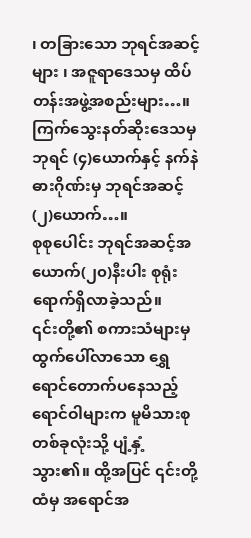၊ တခြားသော ဘုရင်အဆင့်များ ၊ အဇူရာဒေသမှ ထိပ်တန်းအဖွဲ့အစည်းများ…။
ကြက်သွေးနတ်ဆိုးဒေသမှ ဘုရင် (၄)ယောက်နှင့် နက်နဲဓားဂိုဏ်းမှ ဘုရင်အဆင့်(၂)ယောက်…။
စုစုပေါင်း ဘုရင်အဆင့်အယောက်(၂၀)နီးပါး စုရုံးရောက်ရှိလာခဲ့သည်။
၎င်းတို့၏ စကားသံများမှ ထွက်ပေါ်လာသော ရွှေရောင်တောက်ပနေသည့် ရောင်ဝါများက မူမိသားစုတစ်ခုလုံးသို့ ပျံ့နှံ့သွား၏။ ထို့အပြင် ၎င်းတို့ထံမှ အရောင်အ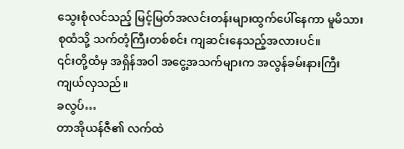သွေးစုံလင်သည့် မြင့်မြတ်အလင်းတန်းများထွက်ပေါ်နေကာ မူမိသားစုထံသို့ သက်တံ့ကြီးတစ်စင်း ကျဆင်းနေသည့်အလားပင်။
၎င်းတို့ထံမှ အရှိန်အဝါ အငွေ့အသက်များက အလွန်ခမ်းနားကြီးကျယ်လှသည်။
ခလွပ်…
တာအိုယန်ဇီ၏ လက်ထဲ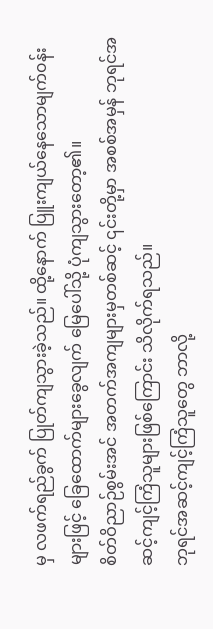မှ လဖက်ရည်ခွက် ပြုတ်ကျသွားခဲ့သည်။ ထို့နောက် ပြူးကျယ်နေသောမျက်၀န်းများဖြင့် ခြေထောက်များခွေလျက် မြေပေါ်သို့ ပုံကျသွားတော့၏။
စိတ်ဝိညာဉ်စွမ်းအင် အတက်အကျများမှတစ်ဆင့် ၎င်းတို့မှာ အစစ်အမှန် ဘုရင်အဆင့်ကျင့်ကြံသူများဖြစ်ကြောင်း သိလိုက်ရသည်။
ဘုရင်အဆင့်ကျင့်ကြံသူတွေ ဘာလို့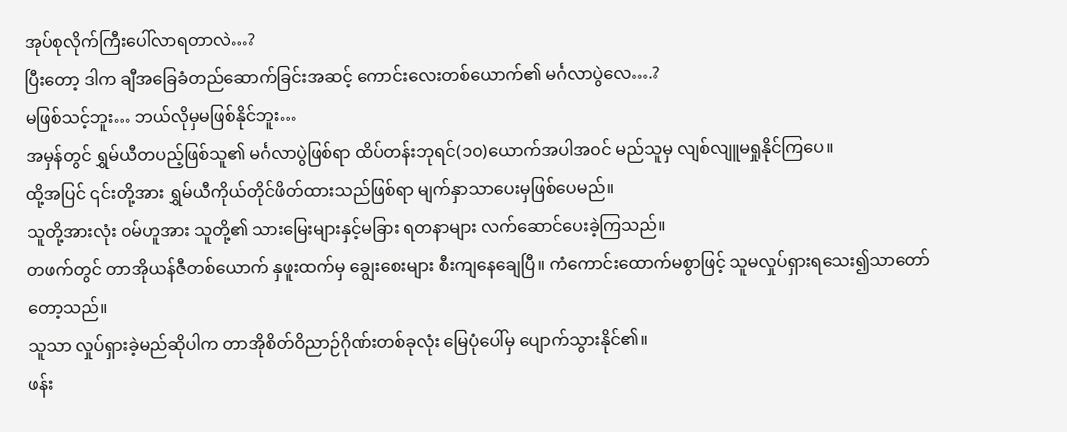အုပ်စုလိုက်ကြီးပေါ်လာရတာလဲ…?
ပြီးတော့ ဒါက ချီအခြေခံတည်ဆောက်ခြင်းအဆင့် ကောင်းလေးတစ်ယောက်၏ မင်္ဂလာပွဲလေ….?
မဖြစ်သင့်ဘူး… ဘယ်လိုမှမဖြစ်နိုင်ဘူး…
အမှန်တွင် ရွှမ်ယီတပည့်ဖြစ်သူ၏ မင်္ဂလာပွဲဖြစ်ရာ ထိပ်တန်းဘုရင်(၁၀)ယောက်အပါအ၀င် မည်သူမှ လျစ်လျူမရှုနိုင်ကြပေ။
ထို့အပြင် ၎င်းတို့အား ရွှမ်ယီကိုယ်တိုင်ဖိတ်ထားသည်ဖြစ်ရာ မျက်နှာသာပေးမှဖြစ်ပေမည်။
သူတို့အားလုံး ၀မ်ဟူအား သူတို့၏ သားမြေးများနှင့်မခြား ရတနာများ လက်ဆောင်ပေးခဲ့ကြသည်။
တဖက်တွင် တာအိုယန်ဇီတစ်ယောက် နှဖူးထက်မှ ချွေးစေးများ စီးကျနေချေပြီ။ ကံကောင်းထောက်မစွာဖြင့် သူမလှုပ်ရှားရသေး၍သာတော်တော့သည်။
သူသာ လှုပ်ရှားခဲ့မည်ဆိုပါက တာအိုစိတ်ဝိညာဉ်ဂိုဏ်းတစ်ခုလုံး မြေပုံပေါ်မှ ပျောက်သွားနိုင်၏။
ဖန်း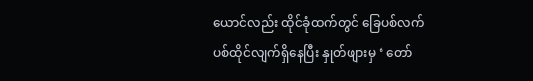ယောင်လည်း ထိုင်ခုံထက်တွင် ခြေပစ်လက်ပစ်ထိုင်လျက်ရှိနေပြီး နှုတ်ဖျားမှ ‘ တော်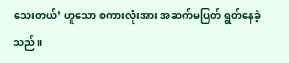သေးတယ်’ ဟူသော စကားလုံးအား အဆက်မပြတ် ရွတ်နေခဲ့သည်။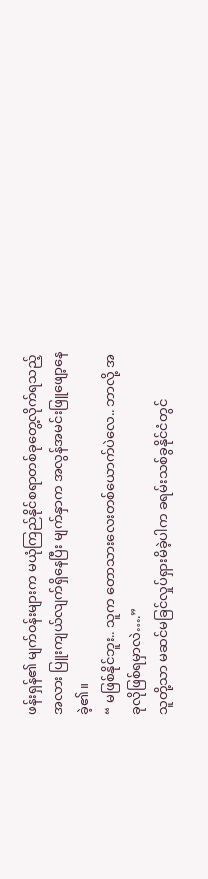ဖန်းရှန်၏ မျက်၀န်းများက မယုံကြည်နိုင်စရာတစ်ခုတွေ့လိုက်ရသည့်အလား ပြူးကျယ်လျက်ရှိနေပြီး မျက်နှာက အလွန်အမင်းဖြူဖျော့နေခဲ့၏။
“ မဖြစ်နိုင်ဘူး.. သူက တောသားလေးတစ်ယောက်ပဲလေ.. ဘာလို့ အခုလိုဖြစ်ရမှာလဲ….”
သူတို့သာ မဆင်မခြင်လှုပ်ရှားမိခဲ့ပါက ခရမ်းသစ်ခွနိုင်ငံတွင်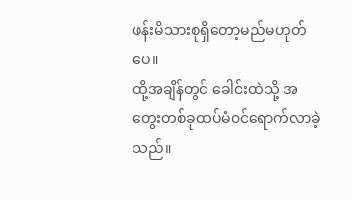ဖန်းမိသားစုရှိတော့မည်မဟုတ်ပေ။
ထို့အချိန်တွင် ခေါင်းထဲသို့ အတွေးတစ်ခုထပ်မံ၀င်ရောက်လာခဲ့သည်။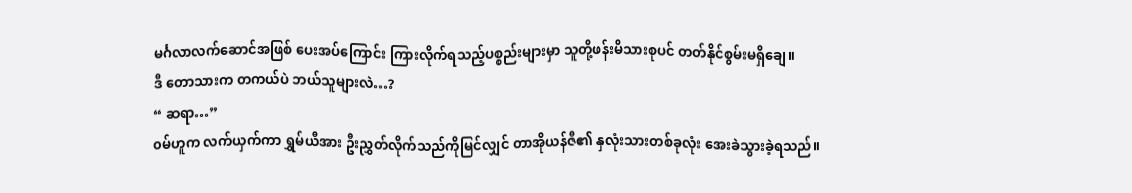မင်္ဂလာလက်ဆောင်အဖြစ် ပေးအပ်ကြောင်း ကြားလိုက်ရသည့်ပစ္စည်းများမှာ သူတို့ဖန်းမိသားစုပင် တတ်နိုင်စွမ်းမရှိချေ။
ဒီ တောသားက တကယ်ပဲ ဘယ်သူများလဲ…?
“ ဆရာ…”
၀မ်ဟူက လက်ယှက်ကာ ရွှမ်ယီအား ဦးညွှတ်လိုက်သည်ကိုမြင်လျှင် တာအိုယန်ဇီ၏ နှလုံးသားတစ်ခုလုံး အေးခဲသွားခဲ့ရသည်။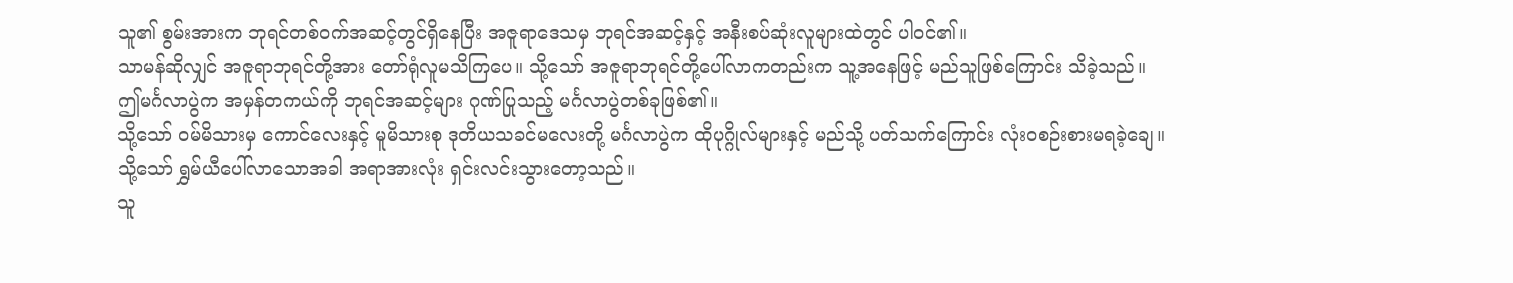သူ၏ စွမ်းအားက ဘုရင်တစ်၀က်အဆင့်တွင်ရှိနေပြီး အဇူရာဒေသမှ ဘုရင်အဆင့်နှင့် အနီးစပ်ဆုံးလူများထဲတွင် ပါ၀င်၏။
သာမန်ဆိုလျှင် အဇူရာဘုရင်တို့အား တော်ရုံလူမသိကြပေ။ သို့သော် အဇူရာဘုရင်တို့ပေါ်လာကတည်းက သူ့အနေဖြင့် မည်သူဖြစ်ကြောင်း သိခဲ့သည်။
ဤမင်္ဂလာပွဲက အမှန်တကယ်ကို ဘုရင်အဆင့်များ ဂုဏ်ပြုသည့် မင်္ဂလာပွဲတစ်ခုဖြစ်၏။
သို့သော် ၀မ်မိသားမှ ကောင်လေးနှင့် မူမိသားစု ဒုတိယသခင်မလေးတို့ မင်္ဂလာပွဲက ထိုပုဂ္ဂိုလ်များနှင့် မည်သို့ ပတ်သက်ကြောင်း လုံး၀စဉ်းစားမရခဲ့ချေ။
သို့သော် ရွှမ်ယီပေါ်လာသောအခါ အရာအားလုံး ရှင်းလင်းသွားတော့သည်။
သူ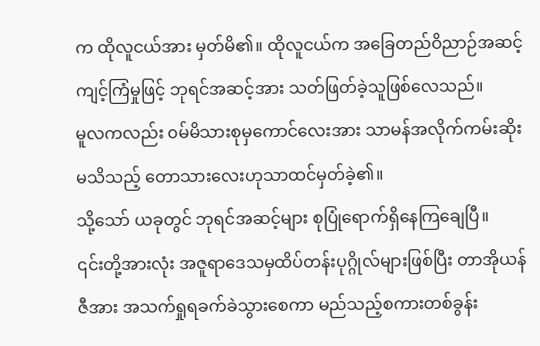က ထိုလူငယ်အား မှတ်မိ၏။ ထိုလူငယ်က အခြေတည်ဝိညာဉ်အဆင့်ကျင့်ကြံမှုဖြင့် ဘုရင်အဆင့်အား သတ်ဖြတ်ခဲ့သူဖြစ်လေသည်။
မူလကလည်း ၀မ်မိသားစုမှကောင်လေးအား သာမန်အလိုက်ကမ်းဆိုးမသိသည့် တောသားလေးဟုသာထင်မှတ်ခဲ့၏။
သို့သော် ယခုတွင် ဘုရင်အဆင့်များ စုပြုံရောက်ရှိနေကြချေပြီ။
၎င်းတို့အားလုံး အဇူရာဒေသမှထိပ်တန်းပုဂ္ဂိုလ်များဖြစ်ပြီး တာအိုယန်ဇီအား အသက်ရှုရခက်ခဲသွားစေကာ မည်သည့်စကားတစ်ခွန်း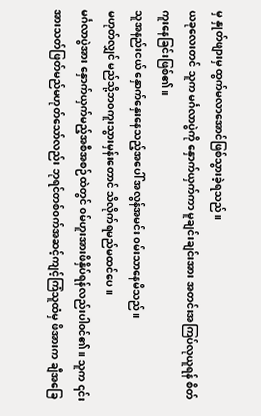မှ နှုတ်ဖျားမှ ထွက်မလာအောင်ဖြစ်သွားခဲ့ရသည်။
ယခုလေးတင် သူက မင်္ဂလာပွဲကို နှောက်ယှက်ကာ မူချင်းချင်းအား အတင်းအကြပ်လုယူရန် စိတ်ကူးနေခြင်းဖြစ်၏။
သူအနည်းငယ် နှောက်နှေးနေသည့်အပေါ် အလွန်အမင်း ၀မ်းသာနေမိသည်။
မဟုတ်လျှင် မည်သို့ဘ၀ကူးသွားမှန်းတောင် သိလိုက်ရမည်မထင်ပေ။
မင်္ဂလာပွဲအား နှောက်ယှက်မည့်အစီအစဉ်ထဲတွင် ၀မ်ဟူးအားဖိနှိပ်ရန်လည်းပါ၀င်၏။ သူက ၎င်းအားသတ်ဖြတ်မည်မဟုတ်သော်လည်း ဘုရင်တစ်၀က်အဆင့်ကျင့်ကြံသူထံမှ ဖိအားက ချီအခြေ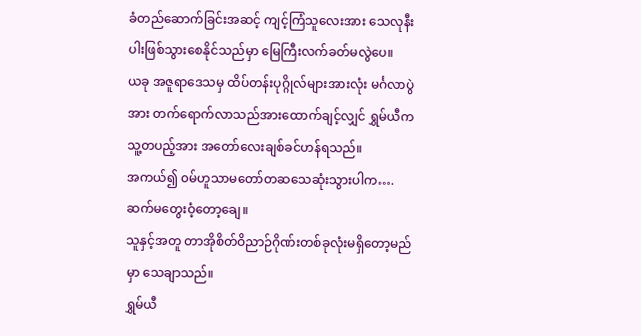ခံတည်ဆောက်ခြင်းအဆင့် ကျင့်ကြံသူလေးအား သေလုနီးပါးဖြစ်သွားစေနိုင်သည်မှာ မြေကြီးလက်ခတ်မလွဲပေ။
ယခု အဇူရာဒေသမှ ထိပ်တန်းပုဂ္ဂိုလ်များအားလုံး မင်္ဂလာပွဲအား တက်ရောက်လာသည်အားထောက်ချင့်လျှင် ရွှမ်ယီက သူ့တပည့်အား အတော်လေးချစ်ခင်ဟန်ရသည်။
အကယ်၍ ၀မ်ဟူသာမတော်တဆသေဆုံးသွားပါက….
ဆက်မတွေးဝံ့တော့ချေ။
သူနှင့်အတူ တာအိုစိတ်ဝိညာဉ်ဂိုဏ်းတစ်ခုလုံးမရှိတော့မည်မှာ သေချာသည်။
ရွှမ်ယီ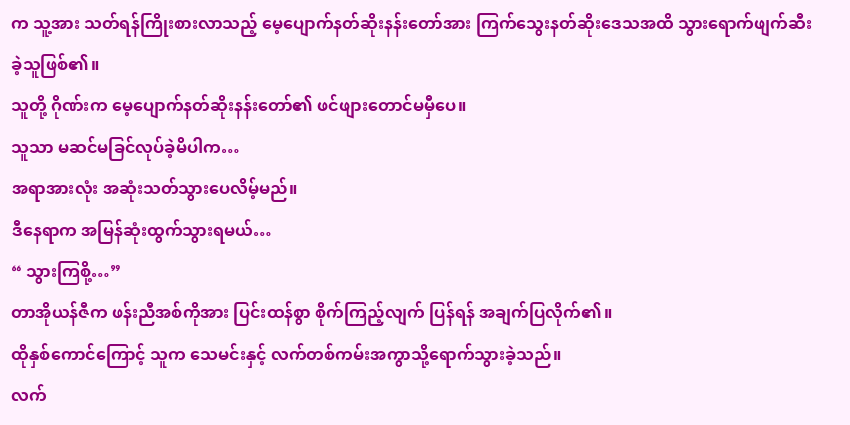က သူ့အား သတ်ရန်ကြိုးစားလာသည့် မေ့ပျောက်နတ်ဆိုးနန်းတော်အား ကြက်သွေးနတ်ဆိုးဒေသအထိ သွားရောက်ဖျက်ဆီးခဲ့သူဖြစ်၏။
သူတို့ ဂိုဏ်းက မေ့ပျောက်နတ်ဆိုးနန်းတော်၏ ဖင်ဖျားတောင်မမှီပေ။
သူသာ မဆင်မခြင်လုပ်ခဲ့မိပါက…
အရာအားလုံး အဆုံးသတ်သွားပေလိမ့်မည်။
ဒီနေရာက အမြန်ဆုံးထွက်သွားရမယ်…
“ သွားကြစို့…”
တာအိုယန်ဇီက ဖန်းညီအစ်ကိုအား ပြင်းထန်စွာ စိုက်ကြည့်လျက် ပြန်ရန် အချက်ပြလိုက်၏။
ထိုနှစ်ကောင်ကြောင့် သူက သေမင်းနှင့် လက်တစ်ကမ်းအကွာသို့ရောက်သွားခဲ့သည်။
လက်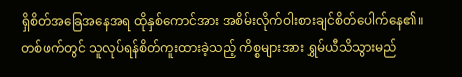ရှိစိတ်အခြေအနေအရ ထိုနှစ်ကောင်အား အစိမ်းလိုက်ဝါးစားချင်စိတ်ပေါက်နေ၏။
တစ်ဖက်တွင် သူလုပ်ရန်စိတ်ကူးထားခဲ့သည့် ကိစ္စများအား ရွှမ်ယီသိသွားမည်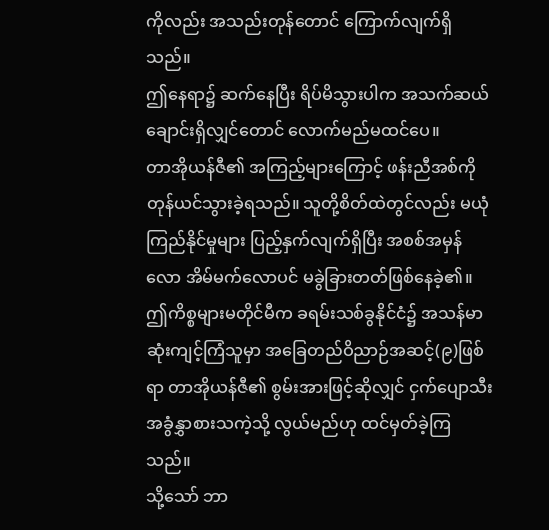ကိုလည်း အသည်းတုန်တောင် ကြောက်လျက်ရှိသည်။
ဤနေရာ၌ ဆက်နေပြီး ရိပ်မိသွားပါက အသက်ဆယ်ချောင်းရှိလျှင်တောင် လောက်မည်မထင်ပေ။
တာအိုယန်ဇီ၏ အကြည့်များကြောင့် ဖန်းညီအစ်ကို တုန်ယင်သွားခဲ့ရသည်။ သူတို့စိတ်ထဲတွင်လည်း မယုံကြည်နိုင်မှုများ ပြည့်နှက်လျက်ရှိပြီး အစစ်အမှန်လော အိမ်မက်လောပင် မခွဲခြားတတ်ဖြစ်နေခဲ့၏။
ဤကိစ္စများမတိုင်မီက ခရမ်းသစ်ခွနိုင်ငံ၌ အသန်မာဆုံးကျင့်ကြံသူမှာ အခြေတည်ဝိညာဉ်အဆင့်(၉)ဖြစ်ရာ တာအိုယန်ဇီ၏ စွမ်းအားဖြင့်ဆိုလျှင် ငှက်ပျောသီး အခွံနွှာစားသကဲ့သို့ လွယ်မည်ဟု ထင်မှတ်ခဲ့ကြသည်။
သို့သော် ဘာ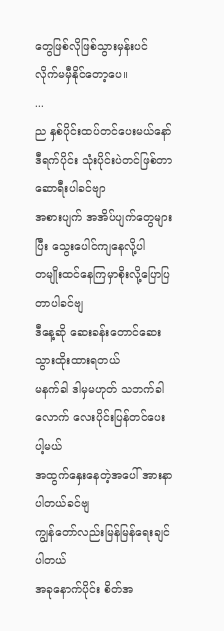တွေဖြစ်လိုဖြစ်သွားမှန်းပင် လိုက်မမှီနိုင်တော့ပေ။
...
ည နှစ်ပိုင်းထပ်တင်ပေးမယ်နော်
ဒီရက်ပိုင်း သုံးပိုင်းပဲတင်ဖြစ်တာ ဆောရီးပါခင်ဗျာ
အစားပျက် အအိပ်ပျက်တွေများပြီး သွေးပေါင်ကျနေလို့ပါ
တမျိုးထင်နေကြမှာစိုးလို့ပြောပြတာပါခင်ဗျ
ဒီနေ့ဆို ဆေးခန်းတောင်ဆေးသွားထိုးထားရတယ်
မနက်ခါ ဒါမှမဟုတ် သဘက်ခါလောက် လေးပိုင်းပြန်တင်ပေးပါ့မယ်
အထွက်နှေးနေတဲ့အပေါ် အားနာပါတယ်ခင်ဗျ
ကျွန်တော်လည်းမြန်မြန်ရေးချင်ပါတယ်
အခုနောက်ပိုင်း စိတ်အ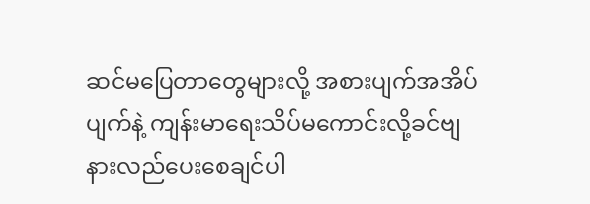ဆင်မပြေတာတွေများလို့ အစားပျက်အအိပ်ပျက်နဲ့ ကျန်းမာရေးသိပ်မကောင်းလို့ခင်ဗျ
နားလည်ပေးစေချင်ပါ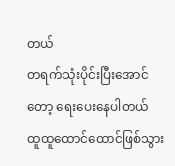တယ်
တရက်သုံးပိုင်းပြီးအောင်တော့ ရေးပေးနေပါတယ်
ထူထူထောင်ထောင်ဖြစ်သွား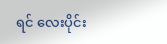ရင် လေးပိုင်း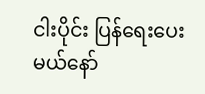ငါးပိုင်း ပြန်ရေးပေးမယ်နော်